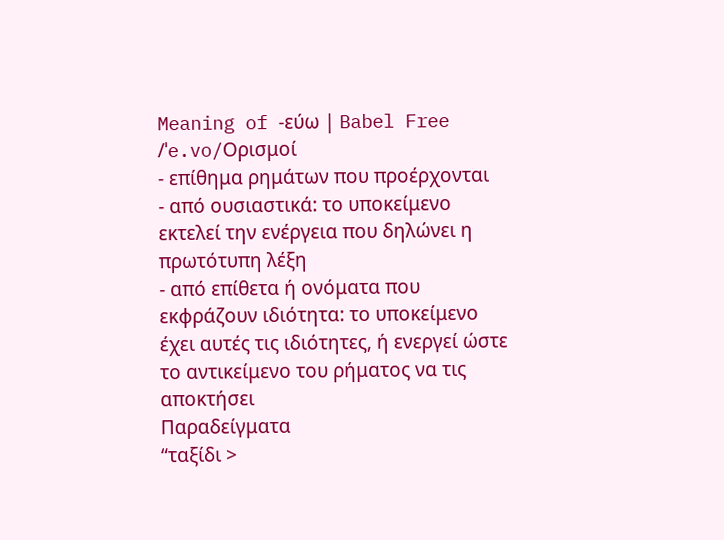Meaning of -εύω | Babel Free
/ˈe.vo/Ορισμοί
- επίθημα ρημάτων που προέρχονται
- από ουσιαστικά: το υποκείμενο εκτελεί την ενέργεια που δηλώνει η πρωτότυπη λέξη
- από επίθετα ή ονόματα που εκφράζουν ιδιότητα: το υποκείμενο έχει αυτές τις ιδιότητες, ή ενεργεί ώστε το αντικείμενο του ρήματος να τις αποκτήσει
Παραδείγματα
“ταξίδι >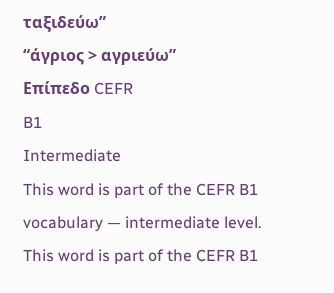ταξιδεύω”
“άγριος > αγριεύω”
Επίπεδο CEFR
B1
Intermediate
This word is part of the CEFR B1 vocabulary — intermediate level.
This word is part of the CEFR B1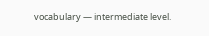vocabulary — intermediate level.